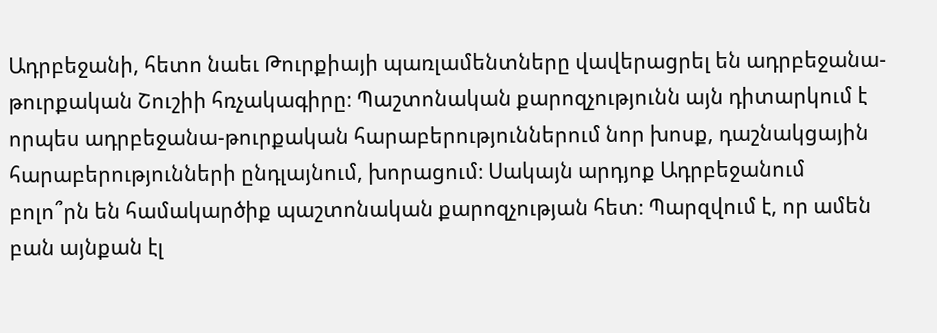Ադրբեջանի, հետո նաեւ Թուրքիայի պառլամենտները վավերացրել են ադրբեջանա-թուրքական Շուշիի հռչակագիրը։ Պաշտոնական քարոզչությունն այն դիտարկում է որպես ադրբեջանա-թուրքական հարաբերություններում նոր խոսք, դաշնակցային հարաբերությունների ընդլայնում, խորացում։ Սակայն արդյոք Ադրբեջանում բոլո՞րն են համակարծիք պաշտոնական քարոզչության հետ։ Պարզվում է, որ ամեն բան այնքան էլ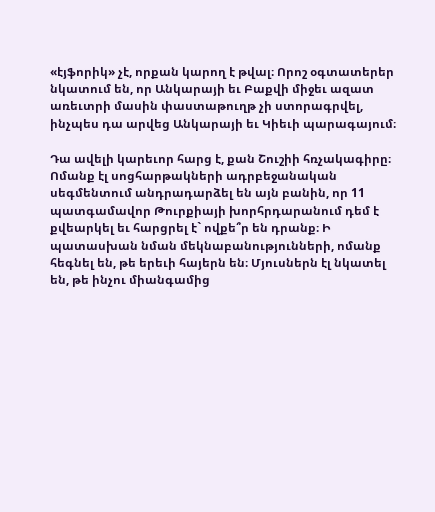«էյֆորիկ» չէ, որքան կարող է թվալ։ Որոշ օգտատերեր նկատում են, որ Անկարայի եւ Բաքվի միջեւ ազատ առեւտրի մասին փաստաթուղթ չի ստորագրվել, ինչպես դա արվեց Անկարայի եւ Կիեւի պարագայում։

Դա ավելի կարեւոր հարց է, քան Շուշիի հռչակագիրը։ Ոմանք էլ սոցհարթակների ադրբեջանական սեգմենտում անդրադարձել են այն բանին, որ 11 պատգամավոր Թուրքիայի խորհրդարանում դեմ է քվեարկել եւ հարցրել է` ովքե՞ր են դրանք։ Ի պատասխան նման մեկնաբանությունների, ոմանք հեգնել են, թե երեւի հայերն են։ Մյուսներն էլ նկատել են, թե ինչու միանգամից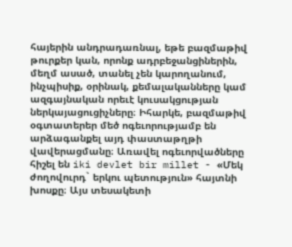հայերին անդրադառնալ, եթե բազմաթիվ թուրքեր կան, որոնք ադրբեջանցիներին, մեղմ ասած, տանել չեն կարողանում, ինչպիսիք, օրինակ, քեմալականները կամ ազգայնական որեւէ կուսակցության ներկայացուցիչները։ Իհարկե, բազմաթիվ օգտատերեր մեծ ոգեւորությամբ են արձագանքել այդ փաստաթղթի վավերացմանը։ Առավել ոգեւորվածները հիշել են iki devlet bir millet - «Մեկ ժողովուրդ` երկու պետություն» հայտնի խոսքը։ Այս տեսակետի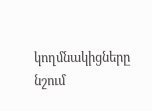կողմնակիցները նշում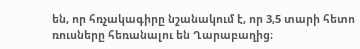են, որ հռչակագիրը նշանակում է, որ 3,5 տարի հետո ռուսները հեռանալու են Ղարաբաղից։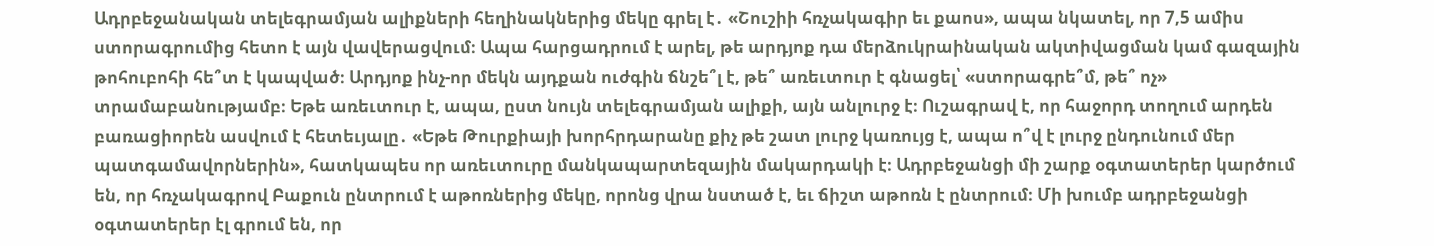Ադրբեջանական տելեգրամյան ալիքների հեղինակներից մեկը գրել է․ «Շուշիի հռչակագիր եւ քաոս», ապա նկատել, որ 7,5 ամիս ստորագրումից հետո է այն վավերացվում։ Ապա հարցադրում է արել, թե արդյոք դա մերձուկրաինական ակտիվացման կամ գազային թոհուբոհի հե՞տ է կապված։ Արդյոք ինչ-որ մեկն այդքան ուժգին ճնշե՞լ է, թե՞ առեւտուր է գնացել՝ «ստորագրե՞մ, թե՞ ոչ» տրամաբանությամբ։ Եթե առեւտուր է, ապա, ըստ նույն տելեգրամյան ալիքի, այն անլուրջ է։ Ուշագրավ է, որ հաջորդ տողում արդեն բառացիորեն ասվում է հետեւյալը․ «Եթե Թուրքիայի խորհրդարանը քիչ թե շատ լուրջ կառույց է, ապա ո՞վ է լուրջ ընդունում մեր պատգամավորներին», հատկապես որ առեւտուրը մանկապարտեզային մակարդակի է։ Ադրբեջանցի մի շարք օգտատերեր կարծում են, որ հռչակագրով Բաքուն ընտրում է աթոռներից մեկը, որոնց վրա նստած է, եւ ճիշտ աթոռն է ընտրում։ Մի խումբ ադրբեջանցի օգտատերեր էլ գրում են, որ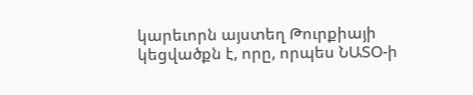կարեւորն այստեղ Թուրքիայի կեցվածքն է, որը, որպես ՆԱՏՕ-ի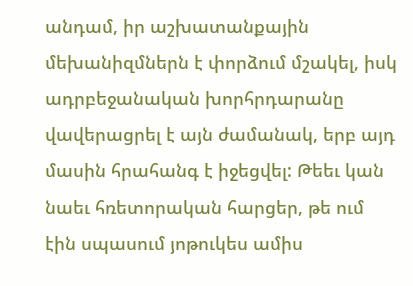անդամ, իր աշխատանքային մեխանիզմներն է փորձում մշակել, իսկ ադրբեջանական խորհրդարանը վավերացրել է այն ժամանակ, երբ այդ մասին հրահանգ է իջեցվել: Թեեւ կան նաեւ հռետորական հարցեր, թե ում էին սպասում յոթուկես ամիս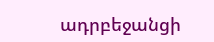ադրբեջանցի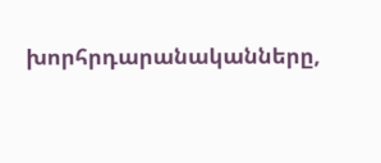խորհրդարանականները,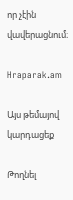որ չէին վավերացնում։

Hraparak.am

Այս թեմայով կարդացեք

Թողնել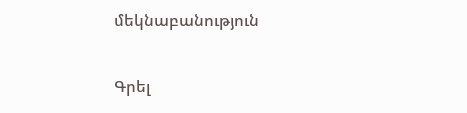մեկնաբանություն

Գրել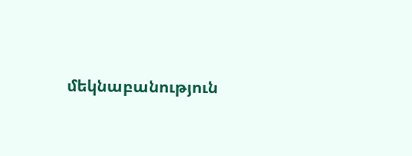մեկնաբանություն